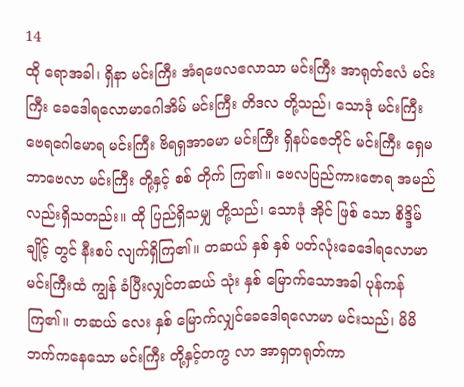14
ထို ရောအခါ၊ ရှိနာ မင်းကြီး အံရဖေလဧလာသာ မင်းကြီး အာရုတ်ဧလံ မင်းကြီး ခေဒေါရလောမာဂေါအိမ် မင်းကြီး တိဒလ တို့သည်၊ သောဒုံ မင်းကြီး ဗေရဂေါမောရ မင်းကြီး ဗိရရှအာဓမာ မင်းကြီး ရှိနပ်ဇေဘိုင် မင်းကြီး ရှေမဘာဗေလာ မင်းကြီး တို့နှင့် စစ် တိုက် ကြ၏။ ဗေလပြည်ကားဇောရ အမည်လည်းရှိသတည်း။ ထို ပြည်ရှိသမျှ တို့သည်၊ သောဒုံ အိုင် ဖြစ် သော စိဒ္ဒိမ် ချိုင့် တွင် နီးစပ် လျက်ရှိကြ၏။ တဆယ် နှစ် နှစ် ပတ်လုံးခေဒေါရလောမာ မင်းကြီးထံ ကျွန် ခံပြီးလျှင်တဆယ် သုံး နှစ် မြောက်သောအခါ ပုန်ကန် ကြ၏။ တဆယ် လေး နှစ် မြောက်လျှင်ခေဒေါရလောမာ မင်းသည်၊ မိမိ ဘက်ကနေသော မင်းကြီး တို့နှင့်တကွ လာ အာရှတရုတ်ကာ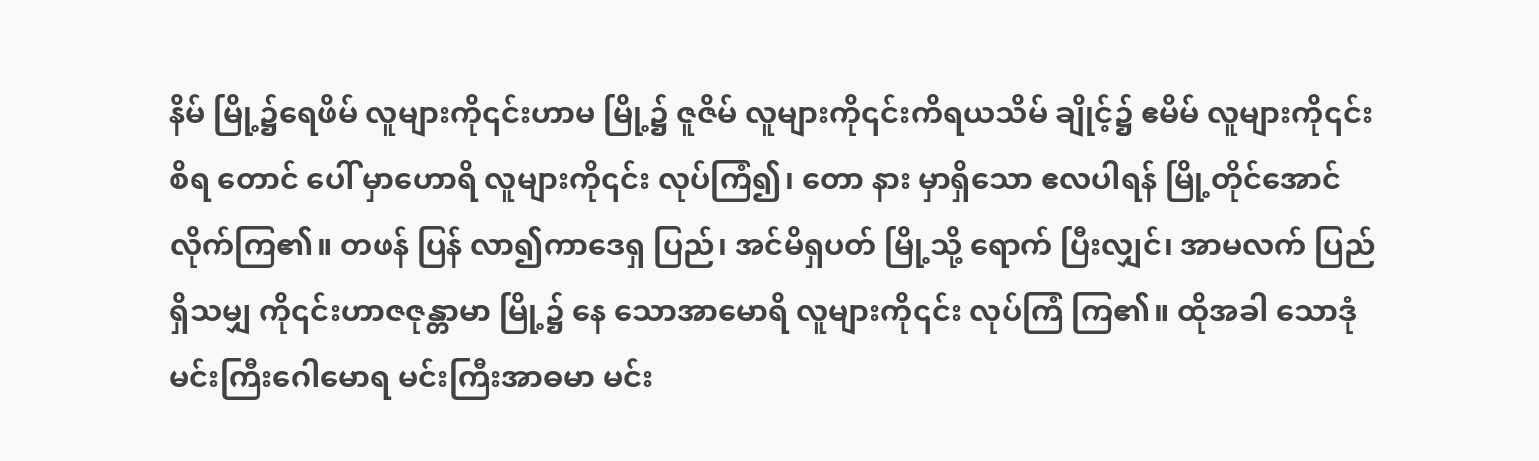နိမ် မြို့၌ရေဖိမ် လူများကို၎င်းဟာမ မြို့၌ ဇူဇိမ် လူများကို၎င်းကိရယသိမ် ချိုင့်၌ ဧမိမ် လူများကို၎င်း စိရ တောင် ပေါ် မှာဟောရိ လူများကို၎င်း လုပ်ကြံ၍၊ တော နား မှာရှိသော ဧလပါရန် မြို့တိုင်အောင် လိုက်ကြ၏။ တဖန် ပြန် လာ၍ကာဒေရှ ပြည်၊ အင်မိရှပတ် မြို့သို့ ရောက် ပြီးလျှင်၊ အာမလက် ပြည် ရှိသမျှ ကို၎င်းဟာဇဇုန္တာမာ မြို့၌ နေ သောအာမောရိ လူများကို၎င်း လုပ်ကြံ ကြ၏။ ထိုအခါ သောဒုံ မင်းကြီးဂေါမောရ မင်းကြီးအာဓမာ မင်း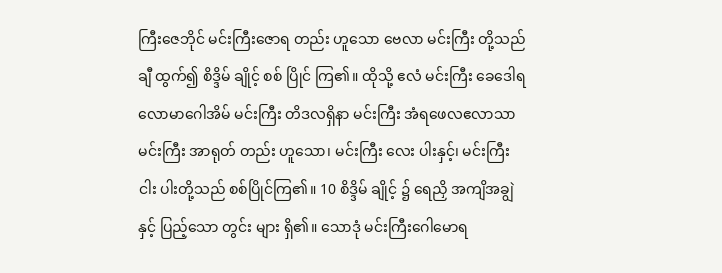ကြီးဇေဘိုင် မင်းကြီးဇောရ တည်း ဟူသော ဗေလာ မင်းကြီး တို့သည် ချီ ထွက်၍ စိဒ္ဒိမ် ချိုင့် စစ် ပြိုင် ကြ၏။ ထိုသို့ ဧလံ မင်းကြီး ခေဒေါရလောမာဂေါအိမ် မင်းကြီး တိဒလရှိနာ မင်းကြီး အံရဖေလဧလာသာ မင်းကြီး အာရုတ် တည်း ဟူသော၊ မင်းကြီး လေး ပါးနှင့်၊ မင်းကြီးငါး ပါးတို့သည် စစ်ပြိုင်ကြ၏။ 10 စိဒ္ဒိမ် ချိုင့် ၌ ရေညှိ အကျိအချွဲနှင့် ပြည့်သော တွင်း များ ရှိ၏။ သောဒုံ မင်းကြီးဂေါမောရ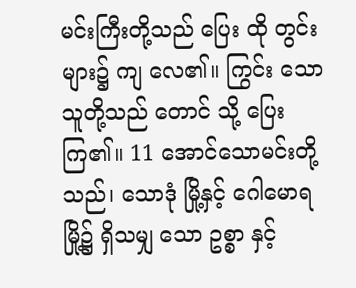မင်းကြီးတို့သည် ပြေး ထို တွင်းများ၌ ကျ လေ၏။ ကြွင်း သောသူတို့သည် တောင် သို့ ပြေး ကြ၏။ 11 အောင်သောမင်းတို့သည်၊ သောဒုံ မြို့နှင့် ဂေါမောရ မြို့၌ ရှိသမျှ သော ဥစ္စာ နှင့်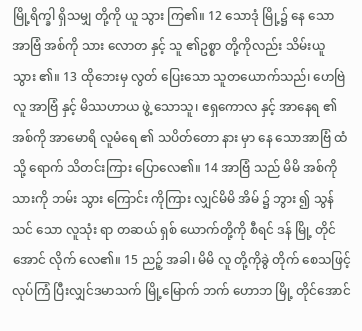မြို့ရိက္ခါ ရှိသမျှ တို့ကို ယူ သွား ကြ၏။ 12 သောဒုံ မြို့၌ နေ သောအာဗြံ အစ်ကို သား လောတ နှင့် သူ ၏ဥစ္စာ တို့ကိုလည်း သိမ်းယူ သွား ၏။ 13 ထိုဘေးမှ လွတ် ပြေးသော သူတယောက်သည်၊ ဟေဗြဲ လူ အာဗြံ နှင့် မိဿဟာယ ဖွဲ့ သောသူ၊ ဧရှကောလ နှင့် အာနေရ ၏အစ်ကို အာမောရိ လူမံရေ ၏ သပိတ်တော နား မှာ နေ သောအာဗြံ ထံသို့ ရောက် သိတင်းကြား ပြောလေ၏။ 14 အာဗြံ သည် မိမိ အစ်ကို သားကို ဘမ်း သွား ကြောင်း ကိုကြား လျှင်မိမိ အိမ် ၌ ဘွား ၍ သွန်သင် သော လူသုံး ရာ တဆယ် ရှစ် ယောက်တို့ကို စီရင် ဒန် မြို့ တိုင်အောင် လိုက် လေ၏။ 15 ညဉ့် အခါ၊ မိမိ လူ တို့ကိုခွဲ တိုက် စေသဖြင့်လုပ်ကြံ ပြီးလျှင်ဒမာသက် မြို့မြောက် ဘက် ဟောဘ မြို့ တိုင်အောင်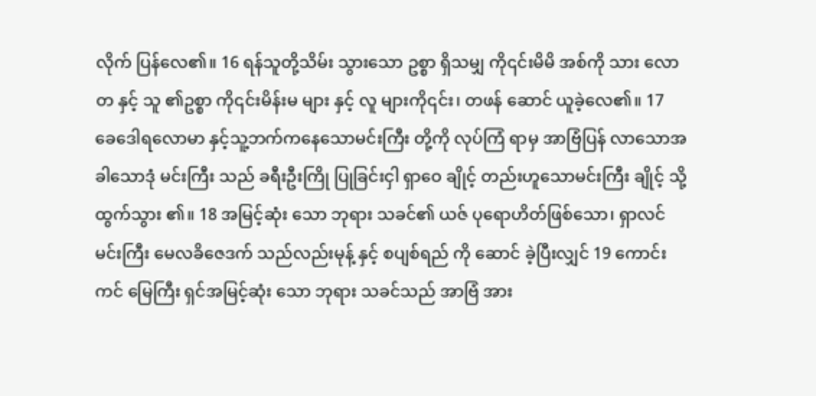လိုက် ပြန်လေ၏။ 16 ရန်သူတို့သိမ်း သွားသော ဥစ္စာ ရှိသမျှ ကို၎င်းမိမိ အစ်ကို သား လောတ နှင့် သူ ၏ဥစ္စာ ကို၎င်းမိန်းမ များ နှင့် လူ များကို၎င်း၊ တဖန် ဆောင် ယူခဲ့လေ၏။ 17 ခေဒေါရလောမာ နှင့်သူ့ဘက်ကနေသောမင်းကြီး တို့ကို လုပ်ကြံ ရာမှ အာဗြံပြန် လာသောအခါသောဒုံ မင်းကြီး သည် ခရီးဦးကြို ပြုခြင်းငှါ ရှာဝေ ချိုင့် တည်းဟူသောမင်းကြီး ချိုင့် သို့ ထွက်သွား ၏။ 18 အမြင့်ဆုံး သော ဘုရား သခင်၏ ယဇ် ပုရောဟိတ်ဖြစ်သော၊ ရှာလင် မင်းကြီး မေလခိဇေဒက် သည်လည်းမုန့် နှင့် စပျစ်ရည် ကို ဆောင် ခဲ့ပြီးလျှင် 19 ကောင်းကင် မြေကြီး ရှင်အမြင့်ဆုံး သော ဘုရား သခင်သည် အာဗြံ အား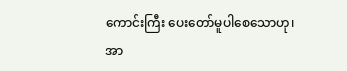ကောင်းကြီး ပေးတော်မူပါစေသောဟု၊ အာ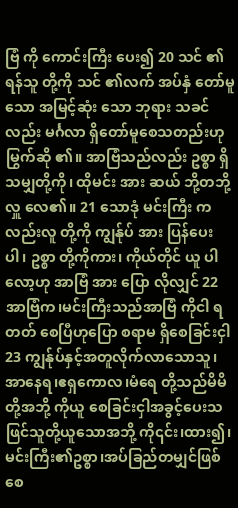ဗြံ ကို ကောင်းကြီး ပေး၍ 20 သင် ၏ ရန်သူ တို့ကို သင် ၏လက် အပ်နှံ တော်မူသော အမြင့်ဆုံး သော ဘုရား သခင်လည်း မင်္ဂလာ ရှိတော်မူစေသတည်းဟု မြွက်ဆို ၏။ အာဗြံသည်လည်း ဥစ္စာ ရှိသမျှတို့ကို၊ ထိုမင်း အား ဆယ် ဘို့တဘို့ လှူ လေ၏။ 21 သောဒုံ မင်းကြီး ကလည်းလူ တို့ကို ကျွန်ုပ် အား ပြန်ပေး ပါ၊ ဥစ္စာ တို့ကိုကား၊ ကိုယ်တိုင် ယူ ပါလော့ဟု အာဗြံ အား ပြော လိုလျှင် 22 အာဗြံက၊မင်းကြီးသည်အာဗြံ ကိုငါ ရတတ် စေပြီဟုပြော စရာမ ရှိစေခြင်းငှါ 23 ကျွန်ုပ်နှင့်အတူလိုက်လာသောသူ၊အာနေရ၊ဧရှကောလ၊မံရေ တို့သည်မိမိ တို့အဘို့ ကိုယူ စေခြင်းငှါအခွင့်ပေးသဖြင်သူတို့ယူသောအဘို့ ကို၎င်း၊ထား၍၊မင်းကြီး၏ဥစ္စာ၊အပ်ခြည်တမျှင်ဖြစ်စေ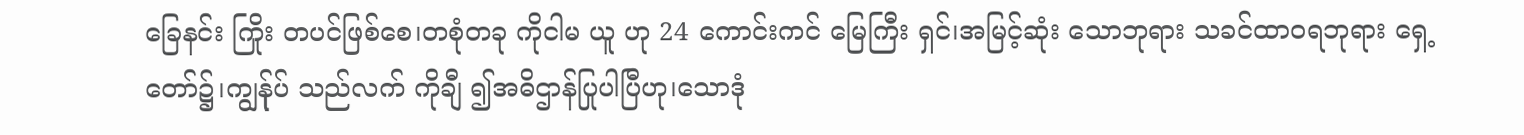ခြေနင်း ကြိုး တပင်ဖြစ်စေ၊တစုံတခု ကိုငါမ ယူ ဟု 24 ကောင်းကင် မြေကြီး ရှင်၊အမြင့်ဆုံး သောဘုရား သခင်ထာဝရဘုရား ရှေ့တော်၌၊ကျွန်ုပ် သည်လက် ကိုချီ ၍အဓိဌာန်ပြုပါပြီဟု၊သောဒုံ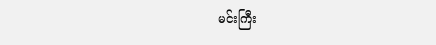မင်းကြီး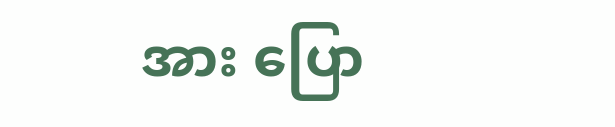အား ပြော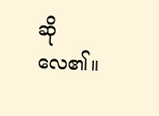ဆို လေ၏။